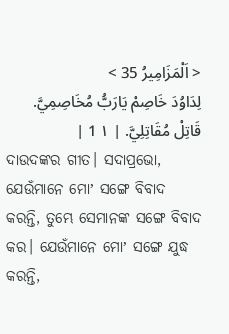< اَلْمَزَامِيرُ 35 >
لِدَاوُدَ خَاصِمْ يَارَبُّ مُخَاصِمِيَّ. قَاتِلْ مُقَاتِلِيَّ. | ١ 1 |
ଦାଉଦଙ୍କର ଗୀତ। ସଦାପ୍ରଭୋ, ଯେଉଁମାନେ ମୋʼ ସଙ୍ଗେ ବିବାଦ କରନ୍ତି, ତୁମ୍ଭେ ସେମାନଙ୍କ ସଙ୍ଗେ ବିବାଦ କର। ଯେଉଁମାନେ ମୋʼ ସଙ୍ଗେ ଯୁଦ୍ଧ କରନ୍ତି,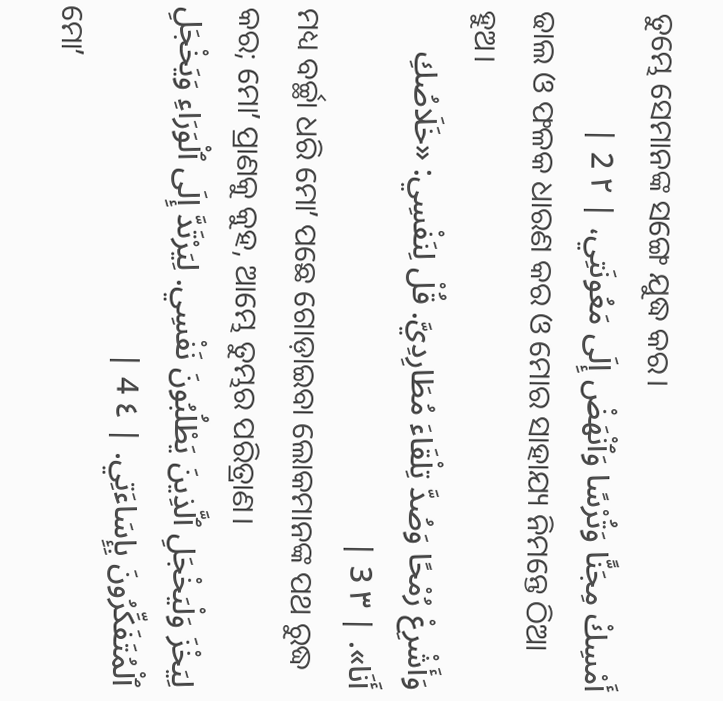ତୁମ୍ଭେ ସେମାନଙ୍କ ସଙ୍ଗେ ଯୁଦ୍ଧ କର।
أَمْسِكْ مِجَنًّا وَتُرْسًا وَٱنْهَضْ إِلَى مَعُونَتِي، | ٢ 2 |
ଢାଲ ଓ ଫଳକ ଧାରଣ କର ଓ ମୋର ସାହାଯ୍ୟ ନିମନ୍ତେ ଠିଆ ହୁଅ।
وَأَشْرِعْ رُمْحًا وَصُدَّ تِلْقَاءَ مُطَارِدِيَّ. قُلْ لِنَفْسِي: «خَلَاصُكِ أَنَا». | ٣ 3 |
ମଧ୍ୟ ବର୍ଚ୍ଛା ଧରି ମୋʼ ପଛେ ଗୋଡ଼ାଇବା ଲୋକମାନଙ୍କ ପଥ ରୁଦ୍ଧ କର; ମୋʼ ପ୍ରାଣକୁ କୁହ, ଆମ୍ଭେ ତୁମ୍ଭର ପରିତ୍ରାଣ।
لِيَخْزَ وَلْيَخْجَلِ ٱلَّذِينَ يَطْلُبُونَ نَفْسِي. لِيَرْتَدَّ إِلَى ٱلْوَرَاءِ وَيَخْجَلِ ٱلْمُتَفَكِّرُونَ بِإِسَاءَتِي. | ٤ 4 |
ମୋʼ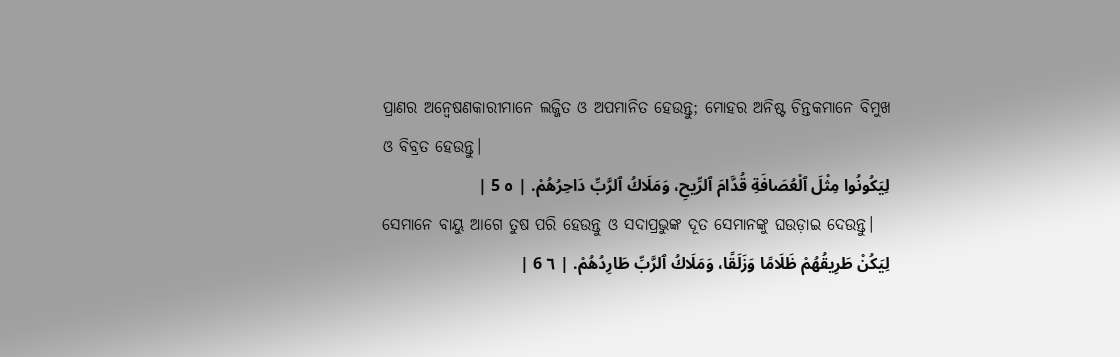ପ୍ରାଣର ଅନ୍ୱେଷଣକାରୀମାନେ ଲଜ୍ଜିତ ଓ ଅପମାନିତ ହେଉନ୍ତୁ; ମୋହର ଅନିଷ୍ଟ ଚିନ୍ତକମାନେ ବିମୁଖ ଓ ବିବ୍ରତ ହେଉନ୍ତୁ।
لِيَكُونُوا مِثْلَ ٱلْعُصَافَةِ قُدَّامَ ٱلرِّيحِ، وَمَلَاكُ ٱلرَّبِّ دَاحِرُهُمْ. | ٥ 5 |
ସେମାନେ ବାୟୁ ଆଗେ ତୁଷ ପରି ହେଉନ୍ତୁ ଓ ସଦାପ୍ରଭୁଙ୍କ ଦୂତ ସେମାନଙ୍କୁ ଘଉଡ଼ାଇ ଦେଉନ୍ତୁ।
لِيَكُنْ طَرِيقُهُمْ ظَلَامًا وَزَلَقًا، وَمَلَاكُ ٱلرَّبِّ طَارِدُهُمْ. | ٦ 6 |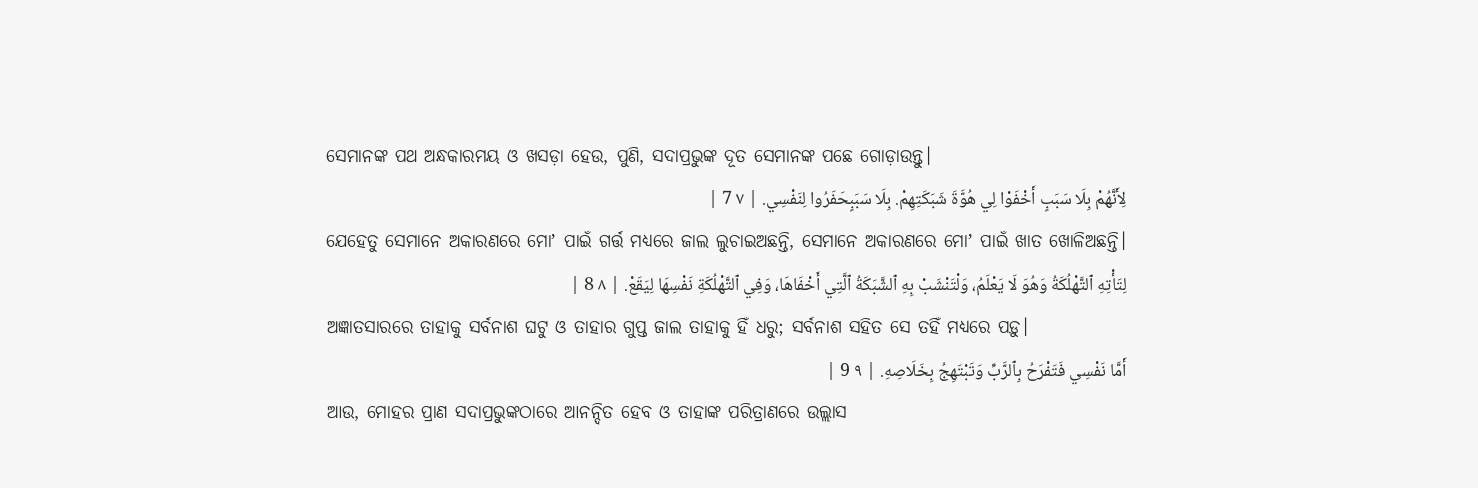ସେମାନଙ୍କ ପଥ ଅନ୍ଧକାରମୟ ଓ ଖସଡ଼ା ହେଉ, ପୁଣି, ସଦାପ୍ରଭୁଙ୍କ ଦୂତ ସେମାନଙ୍କ ପଛେ ଗୋଡ଼ାଉନ୍ତୁ।
لِأَنَّهُمْ بِلَا سَبَبٍ أَخْفَوْا لِي هُوَّةَ شَبَكَتِهِمْ. بِلَا سَبَبٍحَفَرُوا لِنَفْسِي. | ٧ 7 |
ଯେହେତୁ ସେମାନେ ଅକାରଣରେ ମୋʼ ପାଇଁ ଗର୍ତ୍ତ ମଧ୍ୟରେ ଜାଲ ଲୁଚାଇଅଛନ୍ତି, ସେମାନେ ଅକାରଣରେ ମୋʼ ପାଇଁ ଖାତ ଖୋଳିଅଛନ୍ତି।
لِتَأْتِهِ ٱلتَّهْلُكَةُ وَهُوَ لَا يَعْلَمُ، وَلْتَنْشَبْ بِهِ ٱلشَّبَكَةُ ٱلَّتِي أَخْفَاهَا، وَفِي ٱلتَّهْلُكَةِ نَفْسِهَا لِيَقَعْ. | ٨ 8 |
ଅଜ୍ଞାତସାରରେ ତାହାକୁ ସର୍ବନାଶ ଘଟୁ ଓ ତାହାର ଗୁପ୍ତ ଜାଲ ତାହାକୁ ହିଁ ଧରୁ; ସର୍ବନାଶ ସହିତ ସେ ତହିଁ ମଧ୍ୟରେ ପଡ଼ୁ।
أَمَّا نَفْسِي فَتَفْرَحُ بِٱلرَّبِّ وَتَبْتَهِجُ بِخَلَاصِهِ. | ٩ 9 |
ଆଉ, ମୋହର ପ୍ରାଣ ସଦାପ୍ରଭୁଙ୍କଠାରେ ଆନନ୍ଦିତ ହେବ ଓ ତାହାଙ୍କ ପରିତ୍ରାଣରେ ଉଲ୍ଲାସ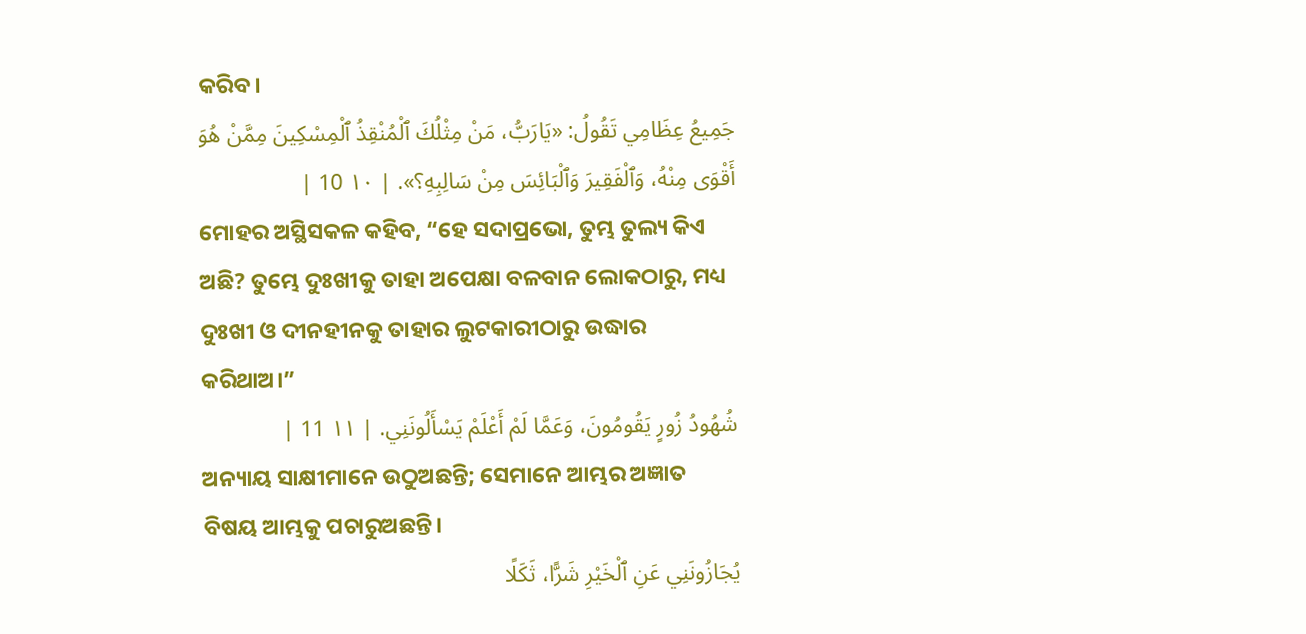କରିବ।
جَمِيعُ عِظَامِي تَقُولُ: «يَارَبُّ، مَنْ مِثْلُكَ ٱلْمُنْقِذُ ٱلْمِسْكِينَ مِمَّنْ هُوَ أَقْوَى مِنْهُ، وَٱلْفَقِيرَ وَٱلْبَائِسَ مِنْ سَالِبِهِ؟». | ١٠ 10 |
ମୋହର ଅସ୍ଥିସକଳ କହିବ, “ହେ ସଦାପ୍ରଭୋ, ତୁମ୍ଭ ତୁଲ୍ୟ କିଏ ଅଛି? ତୁମ୍ଭେ ଦୁଃଖୀକୁ ତାହା ଅପେକ୍ଷା ବଳବାନ ଲୋକଠାରୁ, ମଧ୍ୟ ଦୁଃଖୀ ଓ ଦୀନହୀନକୁ ତାହାର ଲୁଟକାରୀଠାରୁ ଉଦ୍ଧାର କରିଥାଅ।”
شُهُودُ زُورٍ يَقُومُونَ، وَعَمَّا لَمْ أَعْلَمْ يَسْأَلُونَنِي. | ١١ 11 |
ଅନ୍ୟାୟ ସାକ୍ଷୀମାନେ ଉଠୁଅଛନ୍ତି; ସେମାନେ ଆମ୍ଭର ଅଜ୍ଞାତ ବିଷୟ ଆମ୍ଭକୁ ପଚାରୁଅଛନ୍ତି।
يُجَازُونَنِي عَنِ ٱلْخَيْرِ شَرًّا، ثَكَلًا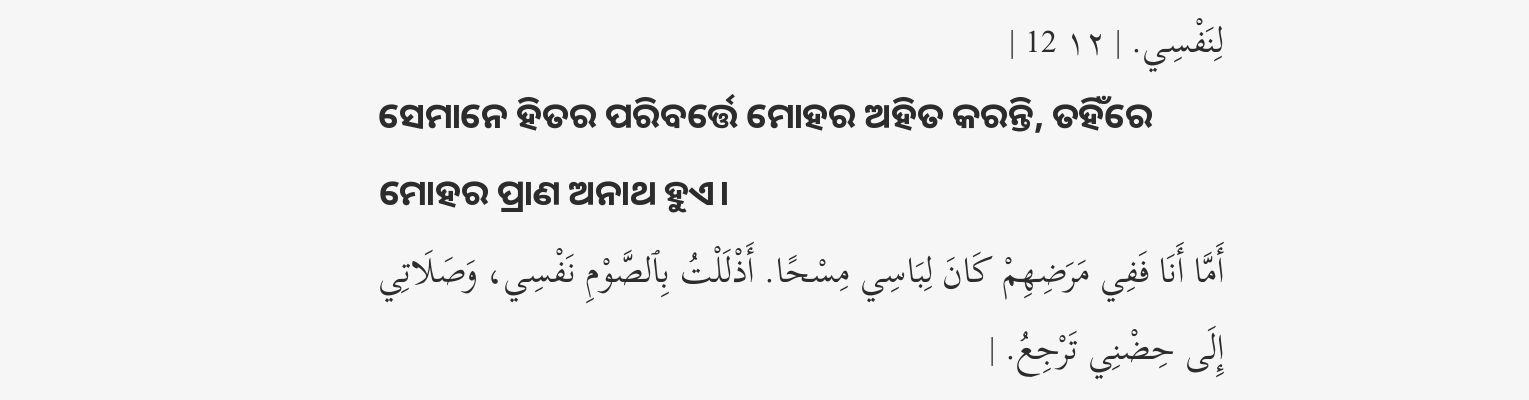لِنَفْسِي. | ١٢ 12 |
ସେମାନେ ହିତର ପରିବର୍ତ୍ତେ ମୋହର ଅହିତ କରନ୍ତି, ତହିଁରେ ମୋହର ପ୍ରାଣ ଅନାଥ ହୁଏ।
أَمَّا أَنَا فَفِي مَرَضِهِمْ كَانَ لِبَاسِي مِسْحًا. أَذْلَلْتُ بِٱلصَّوْمِ نَفْسِي، وَصَلَاتِي إِلَى حِضْنِي تَرْجِعُ. |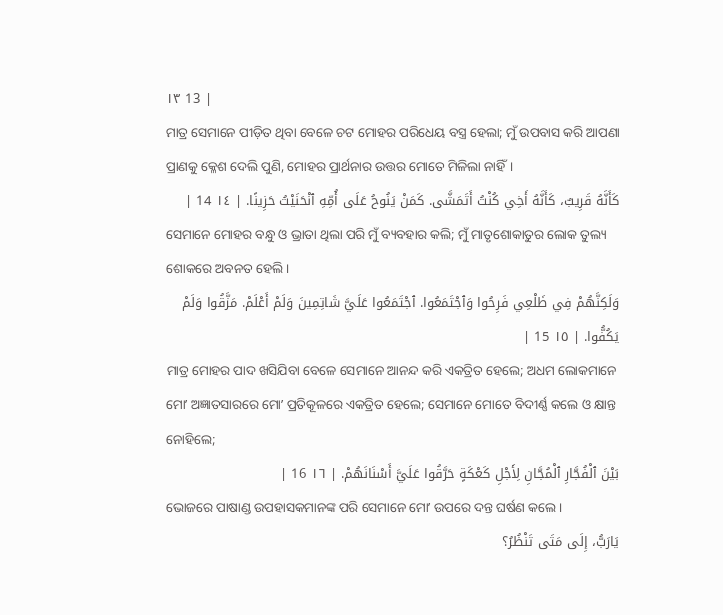١٣ 13 |
ମାତ୍ର ସେମାନେ ପୀଡ଼ିତ ଥିବା ବେଳେ ଚଟ ମୋହର ପରିଧେୟ ବସ୍ତ୍ର ହେଲା; ମୁଁ ଉପବାସ କରି ଆପଣା ପ୍ରାଣକୁ କ୍ଳେଶ ଦେଲି ପୁଣି, ମୋହର ପ୍ରାର୍ଥନାର ଉତ୍ତର ମୋତେ ମିଳିଲା ନାହିଁ।
كَأَنَّهُ قَرِيبٌ، كَأَنَّهُ أَخِي كُنْتُ أَتَمَشَّى. كَمَنْ يَنُوحُ عَلَى أُمِّهِ ٱنْحَنَيْتُ حَزِينًا. | ١٤ 14 |
ସେମାନେ ମୋହର ବନ୍ଧୁ ଓ ଭ୍ରାତା ଥିଲା ପରି ମୁଁ ବ୍ୟବହାର କଲି; ମୁଁ ମାତୃଶୋକାତୁର ଲୋକ ତୁଲ୍ୟ ଶୋକରେ ଅବନତ ହେଲି।
وَلَكِنَّهُمْ فِي ظَلْعِي فَرِحُوا وَٱجْتَمَعُوا. ٱجْتَمَعُوا عَلَيَّ شَاتِمِينَ وَلَمْ أَعْلَمْ. مَزَّقُوا وَلَمْ يَكُفُّوا. | ١٥ 15 |
ମାତ୍ର ମୋହର ପାଦ ଖସିଯିବା ବେଳେ ସେମାନେ ଆନନ୍ଦ କରି ଏକତ୍ରିତ ହେଲେ; ଅଧମ ଲୋକମାନେ ମୋʼ ଅଜ୍ଞାତସାରରେ ମୋʼ ପ୍ରତିକୂଳରେ ଏକତ୍ରିତ ହେଲେ; ସେମାନେ ମୋତେ ବିଦୀର୍ଣ୍ଣ କଲେ ଓ କ୍ଷାନ୍ତ ନୋହିଲେ;
بَيْنَ ٱلْفُجَّارِ ٱلْمُجَّانِ لِأَجْلِ كَعْكَةٍ حَرَّقُوا عَلَيَّ أَسْنَانَهُمْ. | ١٦ 16 |
ଭୋଜରେ ପାଷାଣ୍ଡ ଉପହାସକମାନଙ୍କ ପରି ସେମାନେ ମୋʼ ଉପରେ ଦନ୍ତ ଘର୍ଷଣ କଲେ।
يَارَبُّ، إِلَى مَتَى تَنْظُرُ؟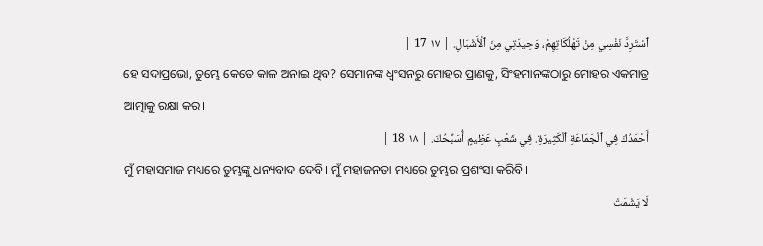ٱسْتَرِدَّ نَفْسِي مِنْ تَهْلُكَاتِهِمْ، وَحِيدَتِي مِنَ ٱلْأَشْبَالِ. | ١٧ 17 |
ହେ ସଦାପ୍ରଭୋ, ତୁମ୍ଭେ କେତେ କାଳ ଅନାଇ ଥିବ? ସେମାନଙ୍କ ଧ୍ୱଂସନରୁ ମୋହର ପ୍ରାଣକୁ, ସିଂହମାନଙ୍କଠାରୁ ମୋହର ଏକମାତ୍ର ଆତ୍ମାକୁ ରକ୍ଷା କର।
أَحْمَدُكَ فِي ٱلْجَمَاعَةِ ٱلْكَثِيرَةِ. فِي شَعْبٍ عَظِيمٍ أُسَبِّحُكَ. | ١٨ 18 |
ମୁଁ ମହାସମାଜ ମଧ୍ୟରେ ତୁମ୍ଭଙ୍କୁ ଧନ୍ୟବାଦ ଦେବି। ମୁଁ ମହାଜନତା ମଧ୍ୟରେ ତୁମ୍ଭର ପ୍ରଶଂସା କରିବି।
لَا يَشْمَتْ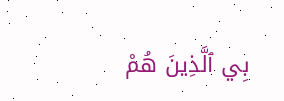بِي ٱلَّذِينَ هُمْ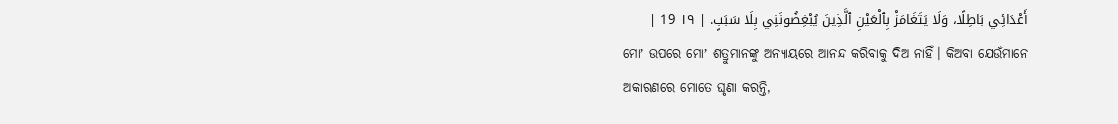أَعْدَائِي بَاطِلًا، وَلَا يَتَغَامَزْ بِٱلْعَيْنِ ٱلَّذِينَ يُبْغِضُونَنِي بِلَا سَبَبٍ. | ١٩ 19 |
ମୋʼ ଉପରେ ମୋʼ ଶତ୍ରୁମାନଙ୍କୁ ଅନ୍ୟାୟରେ ଆନନ୍ଦ କରିବାକୁ ଦିଅ ନାହିଁ। କିଅବା ଯେଉଁମାନେ ଅକାରଣରେ ମୋତେ ଘୃଣା କରନ୍ତି,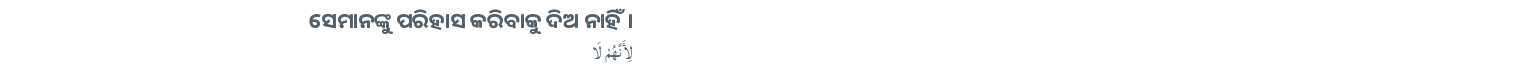ସେମାନଙ୍କୁ ପରିହାସ କରିବାକୁ ଦିଅ ନାହିଁ।
لِأَنَّهُمْ لَا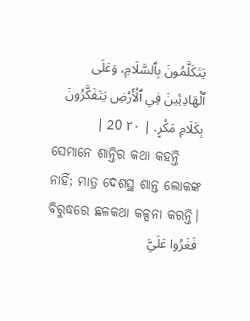يَتَكَلَّمُونَ بِٱلسَّلَامِ، وَعَلَى ٱلْهَادِئِينَ فِي ٱلْأَرْضِ يَتَفَكَّرُونَ بِكَلَامِ مَكْرٍ. | ٢٠ 20 |
ସେମାନେ ଶାନ୍ତିର କଥା କହନ୍ତି ନାହିଁ; ମାତ୍ର ଦେଶସ୍ଥ ଶାନ୍ତ ଲୋକଙ୍କ ବିରୁଦ୍ଧରେ ଛଳକଥା କଳ୍ପନା କରନ୍ତି।
فَغَرُوا عَلَيَّ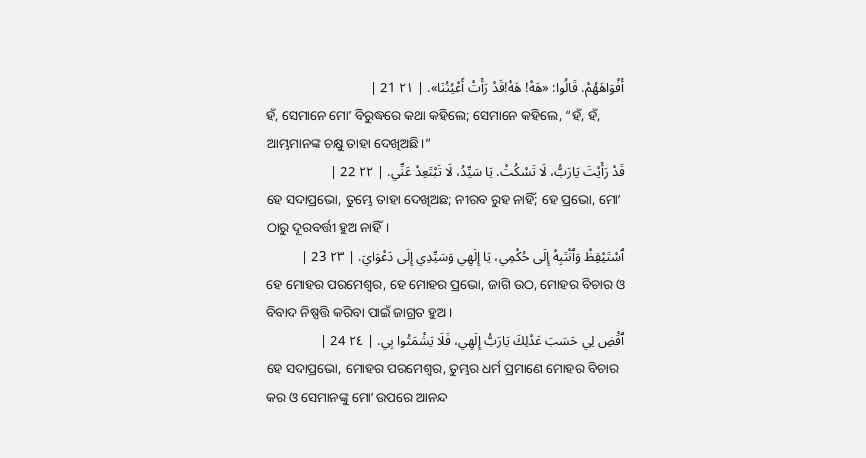أَفْوَاهَهُمْ. قَالُوا: «هَهْ! هَهْ!قَدْ رَأَتْ أَعْيُنُنَا». | ٢١ 21 |
ହଁ, ସେମାନେ ମୋʼ ବିରୁଦ୍ଧରେ କଥା କହିଲେ; ସେମାନେ କହିଲେ, “ହଁ, ହଁ, ଆମ୍ଭମାନଙ୍କ ଚକ୍ଷୁ ତାହା ଦେଖିଅଛି।”
قَدْ رَأَيْتَ يَارَبُّ، لَا تَسْكُتْ. يَا سَيِّدُ، لَا تَبْتَعِدْ عَنِّي. | ٢٢ 22 |
ହେ ସଦାପ୍ରଭୋ, ତୁମ୍ଭେ ତାହା ଦେଖିଅଛ; ନୀରବ ରୁହ ନାହିଁ; ହେ ପ୍ରଭୋ, ମୋʼ ଠାରୁ ଦୂରବର୍ତ୍ତୀ ହୁଅ ନାହିଁ।
ٱسْتَيْقِظْ وَٱنْتَبِهْ إِلَى حُكْمِي، يَا إِلَهِي وَسَيِّدِي إِلَى دَعْوَايَ. | ٢٣ 23 |
ହେ ମୋହର ପରମେଶ୍ୱର, ହେ ମୋହର ପ୍ରଭୋ, ଜାଗି ଉଠ, ମୋହର ବିଚାର ଓ ବିବାଦ ନିଷ୍ପତ୍ତି କରିବା ପାଇଁ ଜାଗ୍ରତ ହୁଅ।
ٱقْضِ لِي حَسَبَ عَدْلِكَ يَارَبُّ إِلَهِي، فَلَا يَشْمَتُوا بِي. | ٢٤ 24 |
ହେ ସଦାପ୍ରଭୋ, ମୋହର ପରମେଶ୍ୱର, ତୁମ୍ଭର ଧର୍ମ ପ୍ରମାଣେ ମୋହର ବିଚାର କର ଓ ସେମାନଙ୍କୁ ମୋʼ ଉପରେ ଆନନ୍ଦ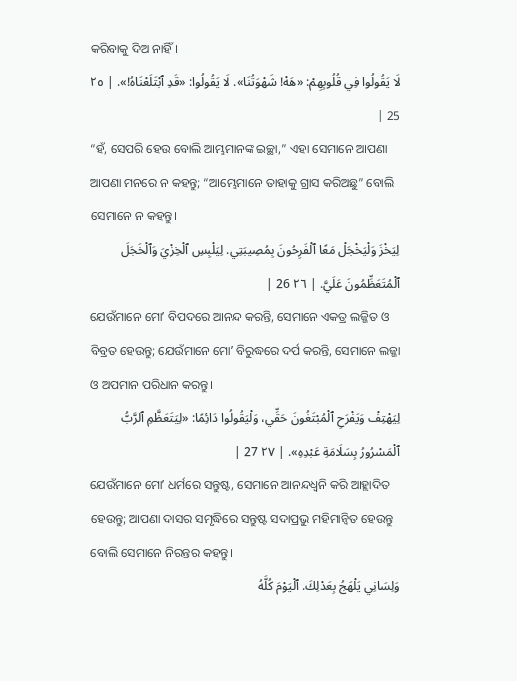କରିବାକୁ ଦିଅ ନାହିଁ।
لَا يَقُولُوا فِي قُلُوبِهِمْ: «هَهْ! شَهْوَتُنَا». لَا يَقُولُوا: «قَدِ ٱبْتَلَعْنَاهُ!». | ٢٥ 25 |
“ହଁ, ସେପରି ହେଉ ବୋଲି ଆମ୍ଭମାନଙ୍କ ଇଚ୍ଛା,” ଏହା ସେମାନେ ଆପଣା ଆପଣା ମନରେ ନ କହନ୍ତୁ; “ଆମ୍ଭେମାନେ ତାହାକୁ ଗ୍ରାସ କରିଅଛୁ” ବୋଲି ସେମାନେ ନ କହନ୍ତୁ।
لِيَخْزَ وَلْيَخْجَلْ مَعًا ٱلْفَرِحُونَ بِمُصِيبَتِي. لِيَلْبِسِ ٱلْخِزْيَ وَٱلْخَجَلَ ٱلْمُتَعَظِّمُونَ عَلَيَّ. | ٢٦ 26 |
ଯେଉଁମାନେ ମୋʼ ବିପଦରେ ଆନନ୍ଦ କରନ୍ତି, ସେମାନେ ଏକତ୍ର ଲଜ୍ଜିତ ଓ ବିବ୍ରତ ହେଉନ୍ତୁ; ଯେଉଁମାନେ ମୋʼ ବିରୁଦ୍ଧରେ ଦର୍ପ କରନ୍ତି, ସେମାନେ ଲଜ୍ଜା ଓ ଅପମାନ ପରିଧାନ କରନ୍ତୁ।
لِيَهْتِفْ وَيَفْرَحِ ٱلْمُبْتَغُونَ حَقِّي، وَلْيَقُولُوا دَائِمًا: «لِيَتَعَظَّمِ ٱلرَّبُّ ٱلْمَسْرُورُ بِسَلَامَةِ عَبْدِهِ». | ٢٧ 27 |
ଯେଉଁମାନେ ମୋʼ ଧର୍ମରେ ସନ୍ତୁଷ୍ଟ, ସେମାନେ ଆନନ୍ଦଧ୍ୱନି କରି ଆହ୍ଲାଦିତ ହେଉନ୍ତୁ; ଆପଣା ଦାସର ସମୃଦ୍ଧିରେ ସନ୍ତୁଷ୍ଟ ସଦାପ୍ରଭୁ ମହିମାନ୍ୱିତ ହେଉନ୍ତୁ ବୋଲି ସେମାନେ ନିରନ୍ତର କହନ୍ତୁ।
وَلِسَانِي يَلْهَجُ بِعَدْلِكَ. ٱلْيَوْمَ كُلَّهُ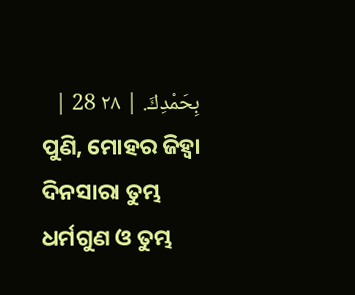بِحَمْدِكَ. | ٢٨ 28 |
ପୁଣି, ମୋହର ଜିହ୍ୱା ଦିନସାରା ତୁମ୍ଭ ଧର୍ମଗୁଣ ଓ ତୁମ୍ଭ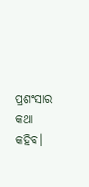ପ୍ରଶଂସାର କଥା କହିବ।